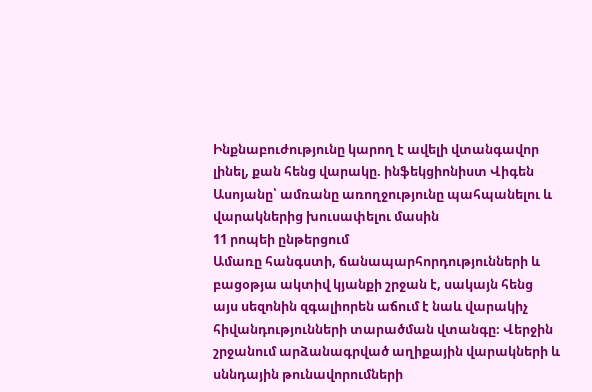Ինքնաբուժությունը կարող է ավելի վտանգավոր լինել, քան հենց վարակը. ինֆեկցիոնիստ Վիգեն Ասոյանը՝ ամռանը առողջությունը պահպանելու և վարակներից խուսափելու մասին
11 րոպեի ընթերցում
Ամառը հանգստի, ճանապարհորդությունների և բացօթյա ակտիվ կյանքի շրջան է, սակայն հենց այս սեզոնին զգալիորեն աճում է նաև վարակիչ հիվանդությունների տարածման վտանգը։ Վերջին շրջանում արձանագրված աղիքային վարակների և սննդային թունավորումների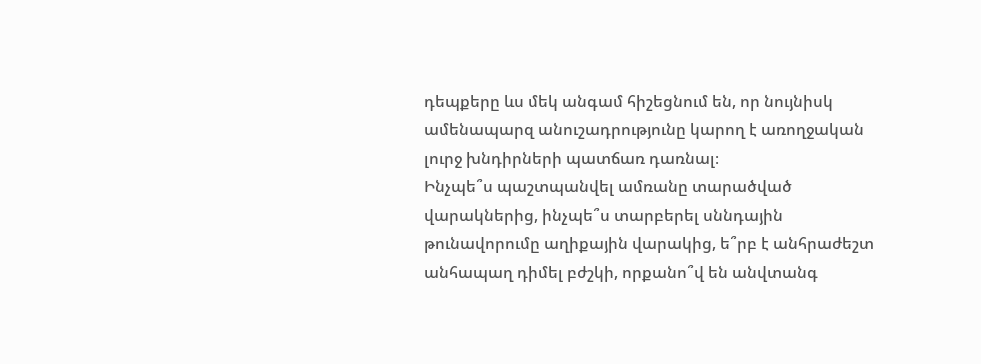դեպքերը ևս մեկ անգամ հիշեցնում են, որ նույնիսկ ամենապարզ անուշադրությունը կարող է առողջական լուրջ խնդիրների պատճառ դառնալ։
Ինչպե՞ս պաշտպանվել ամռանը տարածված վարակներից, ինչպե՞ս տարբերել սննդային թունավորումը աղիքային վարակից, ե՞րբ է անհրաժեշտ անհապաղ դիմել բժշկի, որքանո՞վ են անվտանգ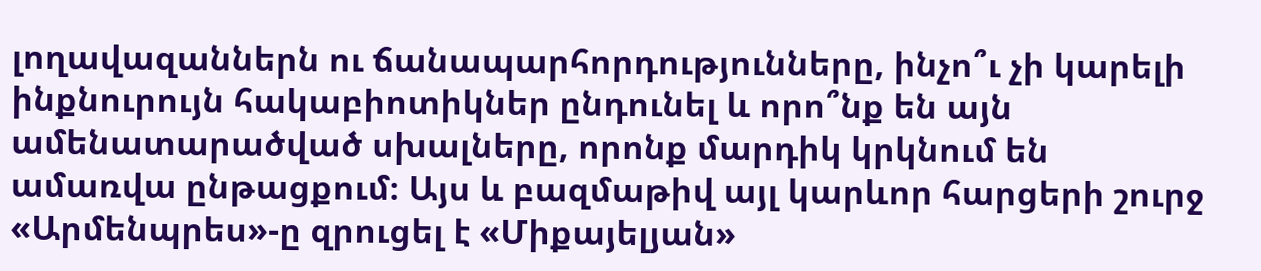լողավազաններն ու ճանապարհորդությունները, ինչո՞ւ չի կարելի ինքնուրույն հակաբիոտիկներ ընդունել և որո՞նք են այն ամենատարածված սխալները, որոնք մարդիկ կրկնում են ամառվա ընթացքում։ Այս և բազմաթիվ այլ կարևոր հարցերի շուրջ «Արմենպրես»-ը զրուցել է «Միքայելյան»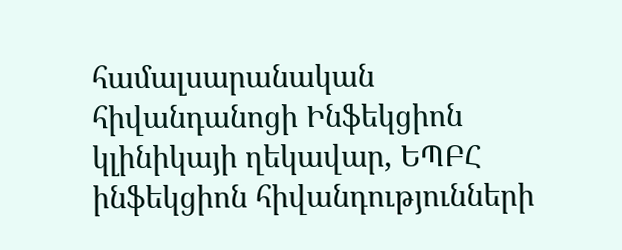համալսարանական հիվանդանոցի Ինֆեկցիոն կլինիկայի ղեկավար, ԵՊԲՀ ինֆեկցիոն հիվանդությունների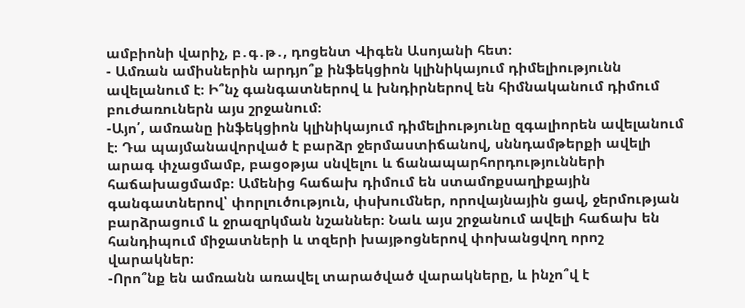ամբիոնի վարիչ, բ․գ․թ․, դոցենտ Վիգեն Ասոյանի հետ։
- Ամռան ամիսներին արդյո՞ք ինֆեկցիոն կլինիկայում դիմելիությունն ավելանում է։ Ի՞նչ գանգատներով և խնդիրներով են հիմնականում դիմում բուժառուներն այս շրջանում։
-Այո՛, ամռանը ինֆեկցիոն կլինիկայում դիմելիությունը զգալիորեն ավելանում է։ Դա պայմանավորված է բարձր ջերմաստիճանով, սննդամթերքի ավելի արագ փչացմամբ, բացօթյա սնվելու և ճանապարհորդությունների հաճախացմամբ։ Ամենից հաճախ դիմում են ստամոքսաղիքային գանգատներով՝ փորլուծություն, փսխումներ, որովայնային ցավ, ջերմության բարձրացում և ջրազրկման նշաններ։ Նաև այս շրջանում ավելի հաճախ են հանդիպում միջատների և տզերի խայթոցներով փոխանցվող որոշ վարակներ։
-Որո՞նք են ամռանն առավել տարածված վարակները, և ինչո՞վ է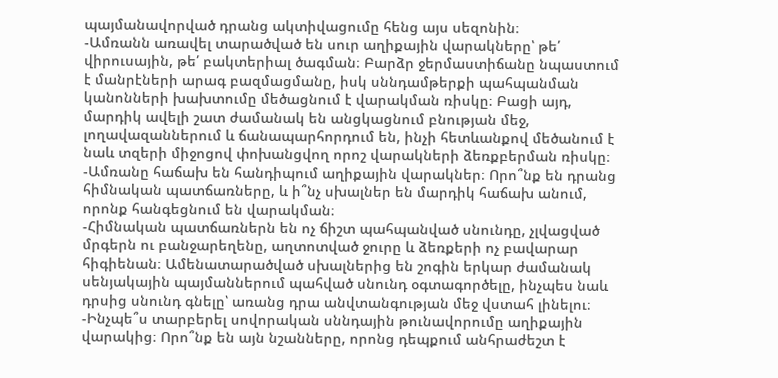պայմանավորված դրանց ակտիվացումը հենց այս սեզոնին։
-Ամռանն առավել տարածված են սուր աղիքային վարակները՝ թե՛ վիրուսային, թե՛ բակտերիալ ծագման։ Բարձր ջերմաստիճանը նպաստում է մանրէների արագ բազմացմանը, իսկ սննդամթերքի պահպանման կանոնների խախտումը մեծացնում է վարակման ռիսկը։ Բացի այդ, մարդիկ ավելի շատ ժամանակ են անցկացնում բնության մեջ, լողավազաններում և ճանապարհորդում են, ինչի հետևանքով մեծանում է նաև տզերի միջոցով փոխանցվող որոշ վարակների ձեռքբերման ռիսկը։
-Ամռանը հաճախ են հանդիպում աղիքային վարակներ։ Որո՞նք են դրանց հիմնական պատճառները, և ի՞նչ սխալներ են մարդիկ հաճախ անում, որոնք հանգեցնում են վարակման։
-Հիմնական պատճառներն են ոչ ճիշտ պահպանված սնունդը, չլվացված մրգերն ու բանջարեղենը, աղտոտված ջուրը և ձեռքերի ոչ բավարար հիգիենան։ Ամենատարածված սխալներից են շոգին երկար ժամանակ սենյակային պայմաններում պահված սնունդ օգտագործելը, ինչպես նաև դրսից սնունդ գնելը՝ առանց դրա անվտանգության մեջ վստահ լինելու։
-Ինչպե՞ս տարբերել սովորական սննդային թունավորումը աղիքային վարակից։ Որո՞նք են այն նշանները, որոնց դեպքում անհրաժեշտ է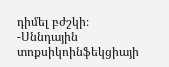դիմել բժշկի։
-Սննդային տոքսիկոինֆեկցիայի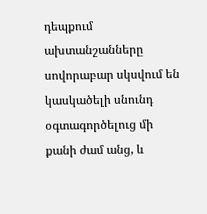դեպքում ախտանշանները սովորաբար սկսվում են կասկածելի սնունդ օգտագործելուց մի քանի ժամ անց, և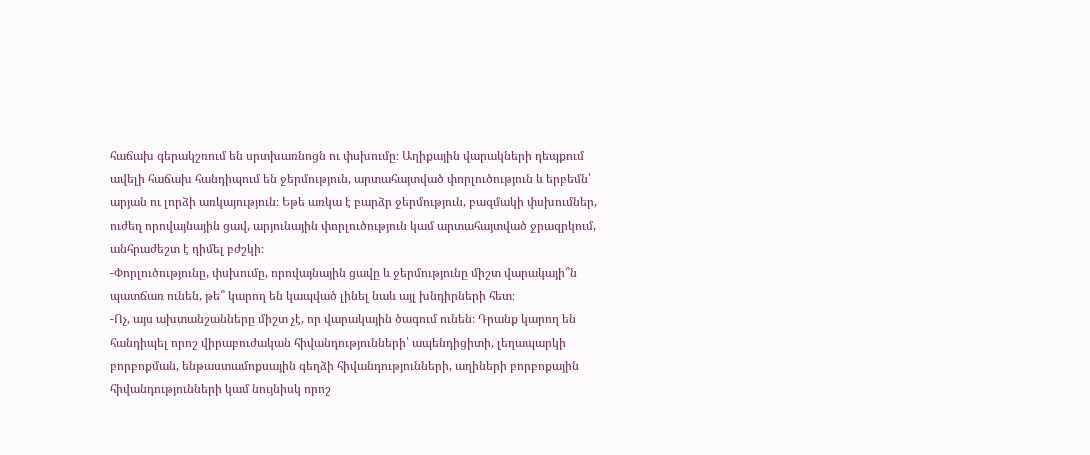հաճախ գերակշռում են սրտխառնոցն ու փսխումը։ Աղիքային վարակների դեպքում ավելի հաճախ հանդիպում են ջերմություն, արտահայտված փորլուծություն և երբեմն՝ արյան ու լորձի առկայություն։ Եթե առկա է բարձր ջերմություն, բազմակի փսխումներ, ուժեղ որովայնային ցավ, արյունային փորլուծություն կամ արտահայտված ջրազրկում, անհրաժեշտ է դիմել բժշկի։
-Փորլուծությունը, փսխումը, որովայնային ցավը և ջերմությունը միշտ վարակայի՞ն պատճառ ունեն, թե՞ կարող են կապված լինել նաև այլ խնդիրների հետ։
-Ոչ, այս ախտանշանները միշտ չէ, որ վարակային ծագում ունեն։ Դրանք կարող են հանդիպել որոշ վիրաբուժական հիվանդությունների՝ ապենդիցիտի, լեղապարկի բորբոքման, ենթաստամոքսային գեղձի հիվանդությունների, աղիների բորբոքային հիվանդությունների կամ նույնիսկ որոշ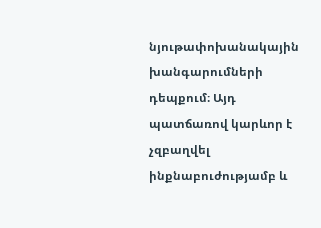նյութափոխանակային խանգարումների դեպքում։ Այդ պատճառով կարևոր է չզբաղվել ինքնաբուժությամբ և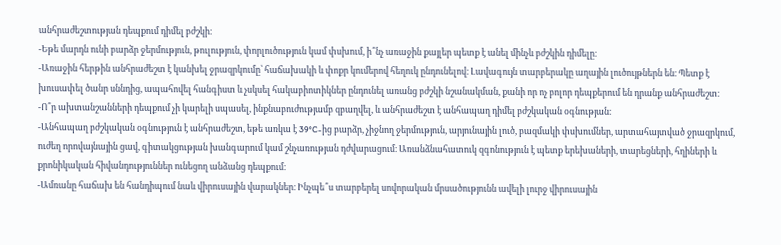անհրաժեշտության դեպքում դիմել բժշկի։
-Եթե մարդն ունի բարձր ջերմություն, թուլություն, փորլուծություն կամ փսխում, ի՞նչ առաջին քայլեր պետք է անել մինչև բժշկին դիմելը։
-Առաջին հերթին անհրաժեշտ է կանխել ջրազրկումը՝ հաճախակի և փոքր կումերով հեղուկ ընդունելով։ Լավագույն տարբերակը աղային լուծույթներն են։ Պետք է խուսափել ծանր սննդից, ապահովել հանգիստ և չսկսել հակաբիոտիկներ ընդունել առանց բժշկի նշանակման, քանի որ ոչ բոլոր դեպքերում են դրանք անհրաժեշտ։
-Ո՞ր ախտանշանների դեպքում չի կարելի սպասել, ինքնաբուժությամբ զբաղվել, և անհրաժեշտ է անհապաղ դիմել բժշկական օգնության։
-Անհապաղ բժշկական օգնություն է անհրաժեշտ, եթե առկա է 39°C-ից բարձր, չիջնող ջերմություն, արյունային լուծ, բազմակի փսխումներ, արտահայտված ջրազրկում, ուժեղ որովայնային ցավ, գիտակցության խանգարում կամ շնչառության դժվարացում։ Առանձնահատուկ զգոնություն է պետք երեխաների, տարեցների, հղիների և քրոնիկական հիվանդություններ ունեցող անձանց դեպքում։
-Ամռանը հաճախ են հանդիպում նաև վիրուսային վարակներ։ Ինչպե՞ս տարբերել սովորական մրսածությունն ավելի լուրջ վիրուսային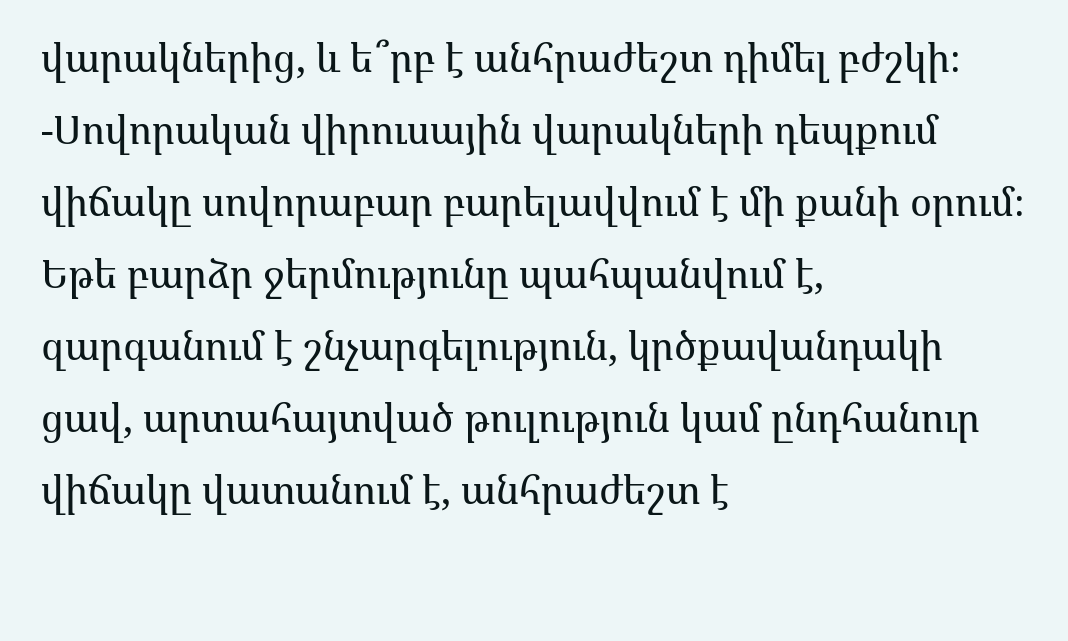վարակներից, և ե՞րբ է անհրաժեշտ դիմել բժշկի։
-Սովորական վիրուսային վարակների դեպքում վիճակը սովորաբար բարելավվում է մի քանի օրում։ Եթե բարձր ջերմությունը պահպանվում է, զարգանում է շնչարգելություն, կրծքավանդակի ցավ, արտահայտված թուլություն կամ ընդհանուր վիճակը վատանում է, անհրաժեշտ է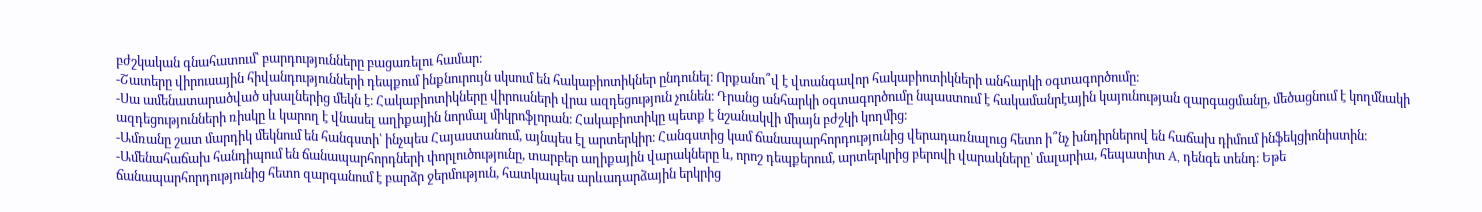բժշկական գնահատում՝ բարդությունները բացառելու համար։
-Շատերը վիրուսային հիվանդությունների դեպքում ինքնուրույն սկսում են հակաբիոտիկներ ընդունել։ Որքանո՞վ է վտանգավոր հակաբիոտիկների անհարկի օգտագործումը։
-Սա ամենատարածված սխալներից մեկն է։ Հակաբիոտիկները վիրուսների վրա ազդեցություն չունեն։ Դրանց անհարկի օգտագործումը նպաստում է հակամանրէային կայունության զարգացմանը, մեծացնում է կողմնակի ազդեցությունների ռիսկը և կարող է վնասել աղիքային նորմալ միկրոֆլորան։ Հակաբիոտիկը պետք է նշանակվի միայն բժշկի կողմից։
-Ամռանը շատ մարդիկ մեկնում են հանգստի՝ ինչպես Հայաստանում, այնպես էլ արտերկիր։ Հանգստից կամ ճանապարհորդությունից վերադառնալուց հետո ի՞նչ խնդիրներով են հաճախ դիմում ինֆեկցիոնիստին։
-Ամենահաճախ հանդիպում են ճանապարհորդների փորլուծությունը, տարբեր աղիքային վարակները և, որոշ դեպքերում, արտերկրից բերովի վարակները՝ մալարիա, հեպատիտ A, դենգե տենդ։ Եթե ճանապարհորդությունից հետո զարգանում է բարձր ջերմություն, հատկապես արևադարձային երկրից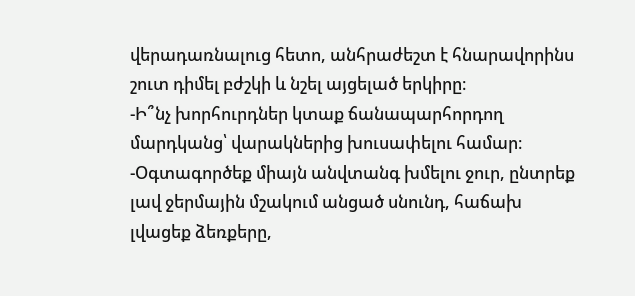վերադառնալուց հետո, անհրաժեշտ է հնարավորինս շուտ դիմել բժշկի և նշել այցելած երկիրը։
-Ի՞նչ խորհուրդներ կտաք ճանապարհորդող մարդկանց՝ վարակներից խուսափելու համար։
-Օգտագործեք միայն անվտանգ խմելու ջուր, ընտրեք լավ ջերմային մշակում անցած սնունդ, հաճախ լվացեք ձեռքերը,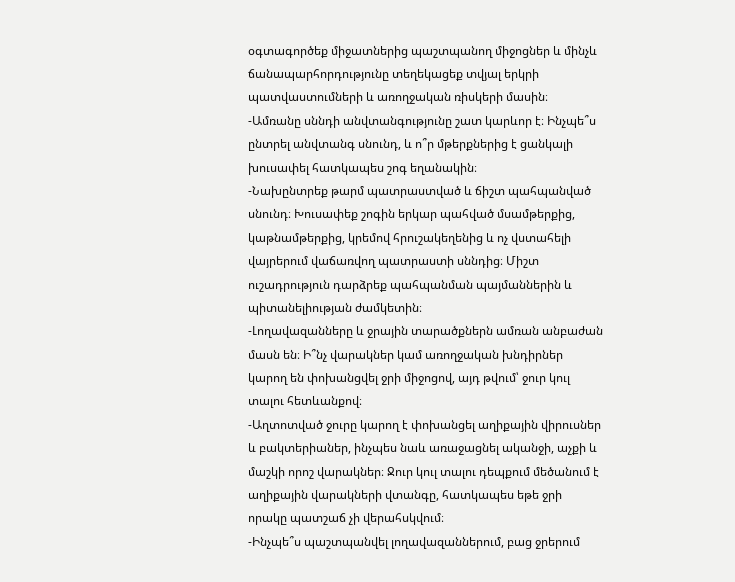օգտագործեք միջատներից պաշտպանող միջոցներ և մինչև ճանապարհորդությունը տեղեկացեք տվյալ երկրի պատվաստումների և առողջական ռիսկերի մասին։
-Ամռանը սննդի անվտանգությունը շատ կարևոր է։ Ինչպե՞ս ընտրել անվտանգ սնունդ, և ո՞ր մթերքներից է ցանկալի խուսափել հատկապես շոգ եղանակին։
-Նախընտրեք թարմ պատրաստված և ճիշտ պահպանված սնունդ։ Խուսափեք շոգին երկար պահված մսամթերքից, կաթնամթերքից, կրեմով հրուշակեղենից և ոչ վստահելի վայրերում վաճառվող պատրաստի սննդից։ Միշտ ուշադրություն դարձրեք պահպանման պայմաններին և պիտանելիության ժամկետին։
-Լողավազանները և ջրային տարածքներն ամռան անբաժան մասն են։ Ի՞նչ վարակներ կամ առողջական խնդիրներ կարող են փոխանցվել ջրի միջոցով, այդ թվում՝ ջուր կուլ տալու հետևանքով։
-Աղտոտված ջուրը կարող է փոխանցել աղիքային վիրուսներ և բակտերիաներ, ինչպես նաև առաջացնել ականջի, աչքի և մաշկի որոշ վարակներ։ Ջուր կուլ տալու դեպքում մեծանում է աղիքային վարակների վտանգը, հատկապես եթե ջրի որակը պատշաճ չի վերահսկվում։
-Ինչպե՞ս պաշտպանվել լողավազաններում, բաց ջրերում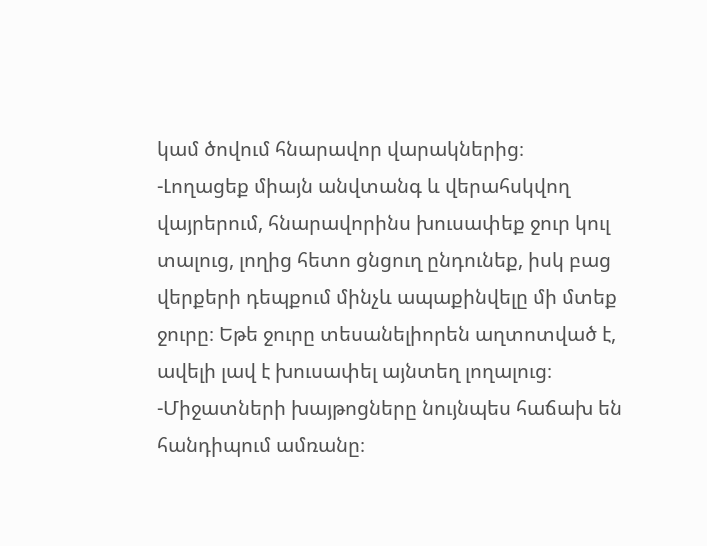կամ ծովում հնարավոր վարակներից։
-Լողացեք միայն անվտանգ և վերահսկվող վայրերում, հնարավորինս խուսափեք ջուր կուլ տալուց, լողից հետո ցնցուղ ընդունեք, իսկ բաց վերքերի դեպքում մինչև ապաքինվելը մի մտեք ջուրը։ Եթե ջուրը տեսանելիորեն աղտոտված է, ավելի լավ է խուսափել այնտեղ լողալուց։
-Միջատների խայթոցները նույնպես հաճախ են հանդիպում ամռանը։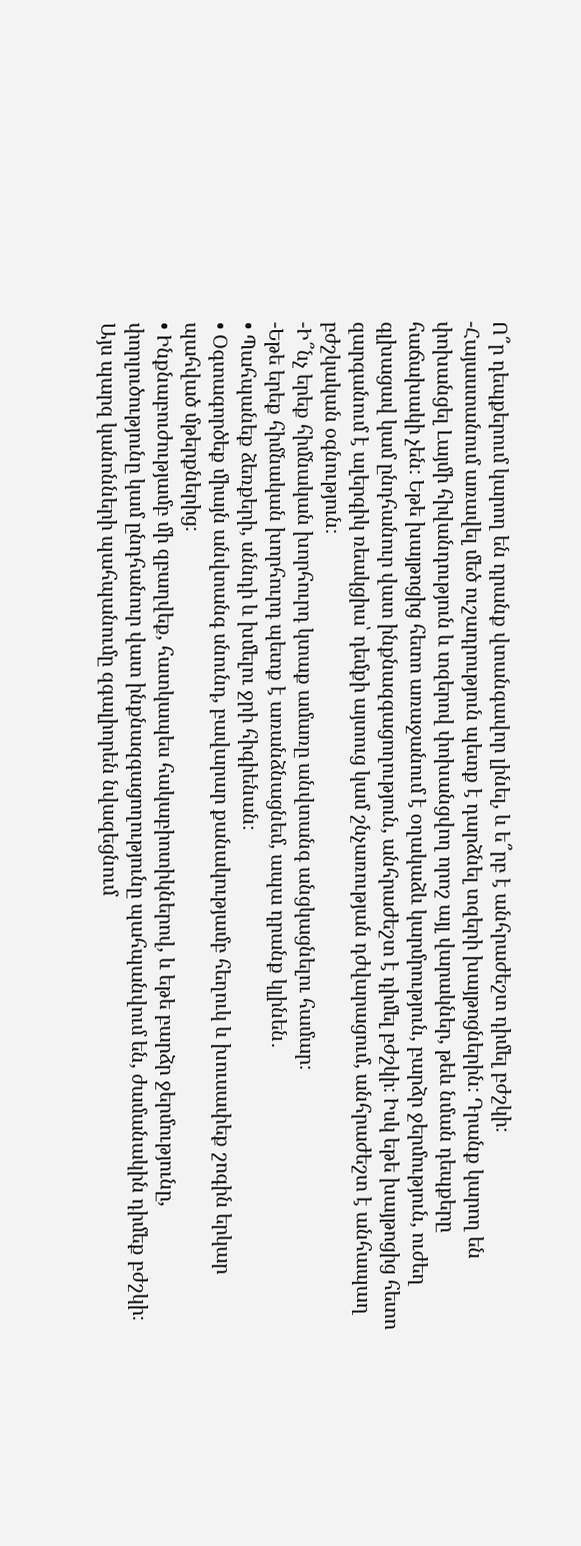Ո՞ր դեպքերում կարող են դրանք վտանգավոր լինել, և ե՞րբ է անհրաժեշտ դիմել բժշկի։
-Հայաստանում առավել մեծ ուշադրություն պետք է դարձնել տզերի խայթոցներին։ Դրանք կարող են փոխանցել Լայմի հիվանդություն և տզերով փոխանցվող որոշ այլ վարակներ, թեև նման դեպքերը հաճախակի չեն։ Եթե խայթոցից հետո առաջանում է օղակաձև կարմրություն, բարձր ջերմություն, ուժեղ գլխացավ կամ ընդհանուր վատ ինքնազգացողություն, անհրաժեշտ է դիմել բժշկի։ Իսկ եթե խայթոցից հետո զարգանում է ալերգիկ ռեակցիա՝ դեմքի այտուց կամ շնչառության դժվարացում, անհրաժեշտ է անհապաղ բժշկական օգնություն։
-Ի՞նչ երեք հիմնական խորհուրդ կտաք ամառը անվտանգ անցկացնելու համար։
-Եթե երեք հիմնական խորհուրդ պետք է առանձնացնեմ, ապա դրանք կլինեն․
• Պահպանեք ձեռքերի, սննդի և խմելու ջրի հիգիենան։
• Օգտագործեք միայն անվտանգ սնունդ, բավարար քանակությամբ հեղուկ և խուսափեք շոգին երկար պահված մթերքներից։
• Ինքնաբուժությամբ մի զբաղվեք, հատկապես հակաբիոտիկներով, և եթե բարձր ջերմությունը, փորլուծությունը կամ ընդհանուր վատ ինքնազգացողությունը պահպանվում են, ժամանակին դիմեք բժշկի։ Այս պարզ կանոնների պահպանումը զգալիորեն նվազեցնում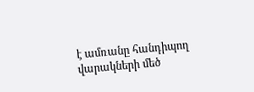է ամռանը հանդիպող վարակների մեծ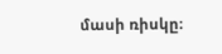մասի ռիսկը։